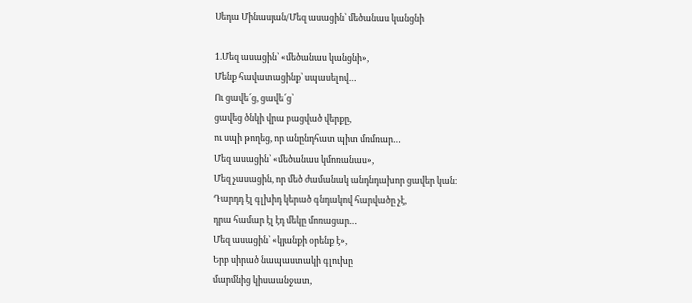Սեդա Մինասյան/Մեզ ասացին՝ մեծանաս կանցնի

1.Մեզ ասացին՝ «մեծանաս կանցնի»,
Մենք հավատացինք՝ սպասելով…
Ու ցավե՜ց, ցավե՜ց՝
ցավեց ծնկի վրա բացված վերքը,
ու սպի թողեց, որ անընդհատ պիտ մռմռար…
Մեզ ասացին՝ «մեծանաս կմոռանաս»,
Մեզ չասացին, որ մեծ ժամանակ անդնդախոր ցավեր կան։
Դարդդ էլ գլխիդ կերած գնդակով հարվածը չէ,
դրա համար էլ էդ մեկը մոռացար…
Մեզ ասացին՝ «կյանքի օրենք է»,
Երբ սիրած նապաստակի գլուխը
մարմնից կիսաանջատ,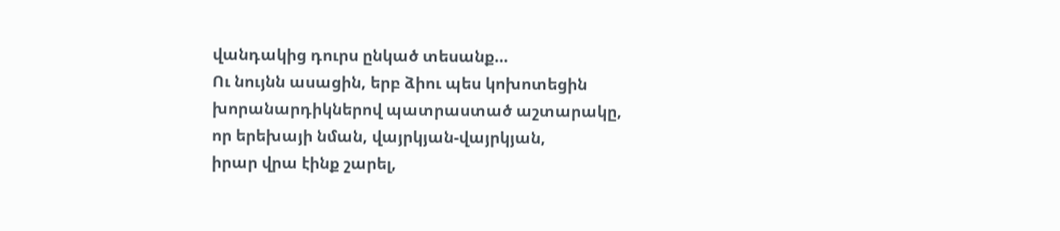վանդակից դուրս ընկած տեսանք…
Ու նույնն ասացին, երբ ձիու պես կոխոտեցին
խորանարդիկներով պատրաստած աշտարակը,
որ երեխայի նման, վայրկյան-վայրկյան,
իրար վրա էինք շարել,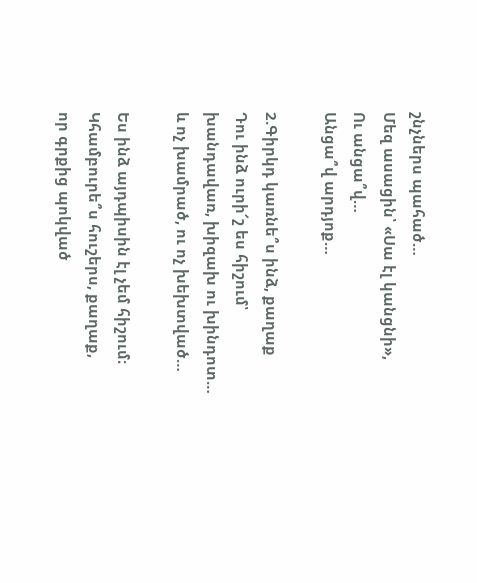շնչներս պահած…
Մեզ ասացին՝ «Սա էլ կանցնի»,
Ու անցա՞վ…
Անցա՞վ արդյոք…

2.Գիրկդ կառնե՞ս ինձ, քաղաք
Դու ինձ ուրի՜շ ես հիշում՝
խանդավառ, խիզախ ու խինդոտ…
և ոչ խամրած, ու ոչ խեխտված…

Ես ինձ այդպիսին էլ չեմ հիշում։
Կհամբուրե՞ս հուշերս, քաղաք,
որ գրքից պոկված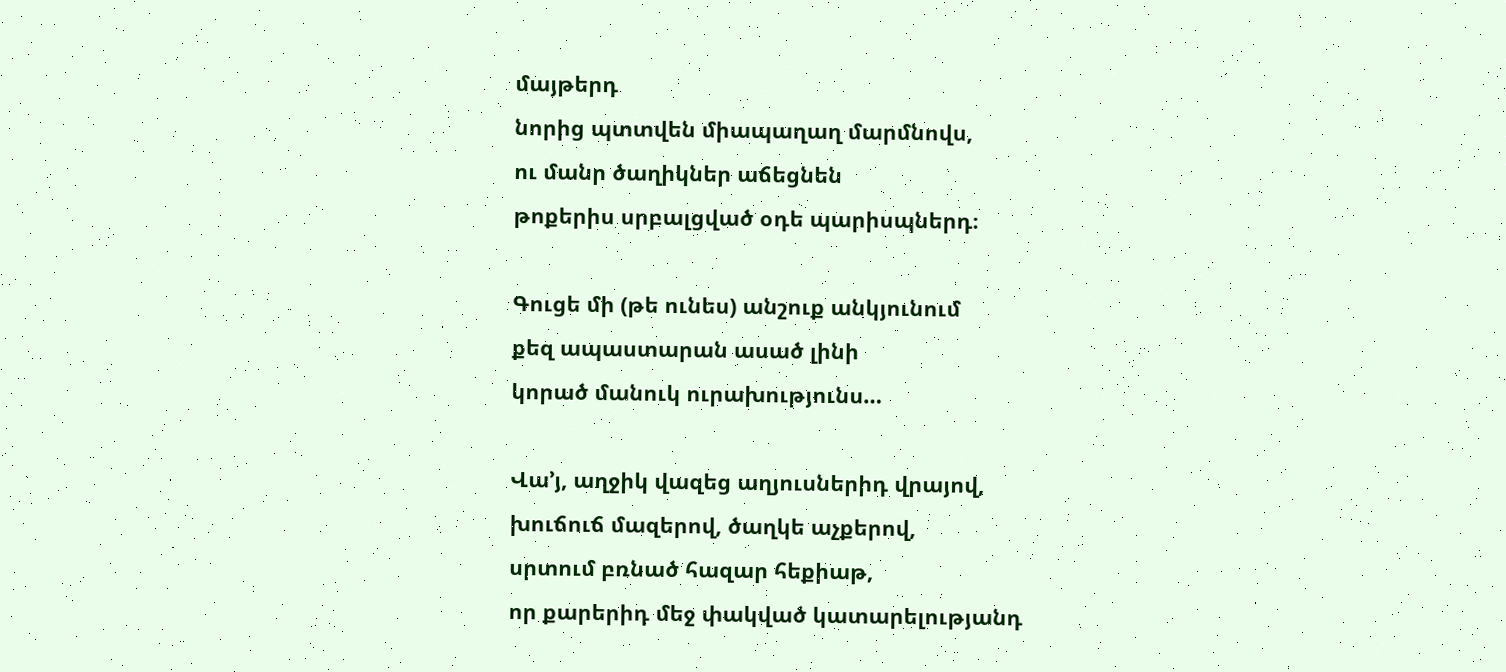մայթերդ
նորից պտտվեն միապաղաղ մարմնովս,
ու մանր ծաղիկներ աճեցնեն
թոքերիս սրբալցված օդե պարիսպներդ։

Գուցե մի (թե ունես) անշուք անկյունում
քեզ ապաստարան ասած լինի
կորած մանուկ ուրախությունս…

Վա’յ, աղջիկ վազեց աղյուսներիդ վրայով,
խուճուճ մազերով, ծաղկե աչքերով,
սրտում բռնած հազար հեքիաթ,
որ քարերիդ մեջ փակված կատարելությանդ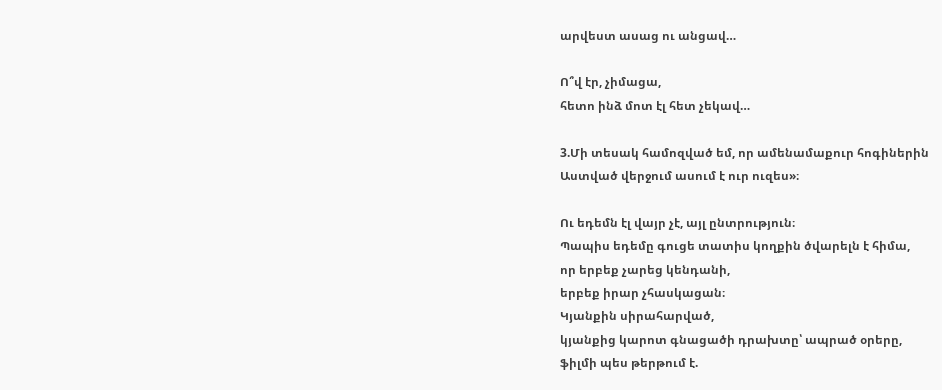արվեստ ասաց ու անցավ…

Ո՞վ էր, չիմացա,
հետո ինձ մոտ էլ հետ չեկավ…

3.Մի տեսակ համոզված եմ, որ ամենամաքուր հոգիներին
Աստված վերջում ասում է ուր ուզես»։

Ու եդեմն էլ վայր չէ, այլ ընտրություն։
Պապիս եդեմը գուցե տատիս կողքին ծվարելն է հիմա,
որ երբեք չարեց կենդանի,
երբեք իրար չհասկացան։
Կյանքին սիրահարված,
կյանքից կարոտ գնացածի դրախտը՝ ապրած օրերը,
ֆիլմի պես թերթում է.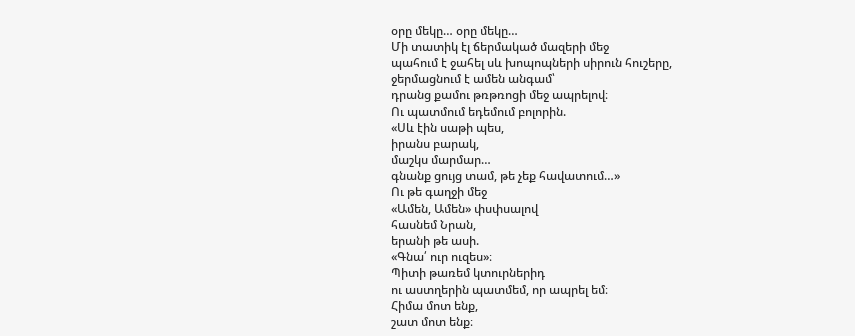օրը մեկը… օրը մեկը…
Մի տատիկ էլ ճերմակած մազերի մեջ
պահում է ջահել սև խոպոպների սիրուն հուշերը,
ջերմացնում է ամեն անգամ՝
դրանց քամու թռթռոցի մեջ ապրելով։
Ու պատմում եդեմում բոլորին.
«Սև էին սաթի պես,
իրանս բարակ,
մաշկս մարմար…
գնանք ցույց տամ, թե չեք հավատում…»
Ու թե գաղջի մեջ
«Ամեն, Ամեն» փսփսալով
հասնեմ Նրան,
երանի թե ասի.
«Գնա՛ ուր ուզես»։
Պիտի թառեմ կտուրներիդ
ու աստղերին պատմեմ, որ ապրել եմ։
Հիմա մոտ ենք,
շատ մոտ ենք։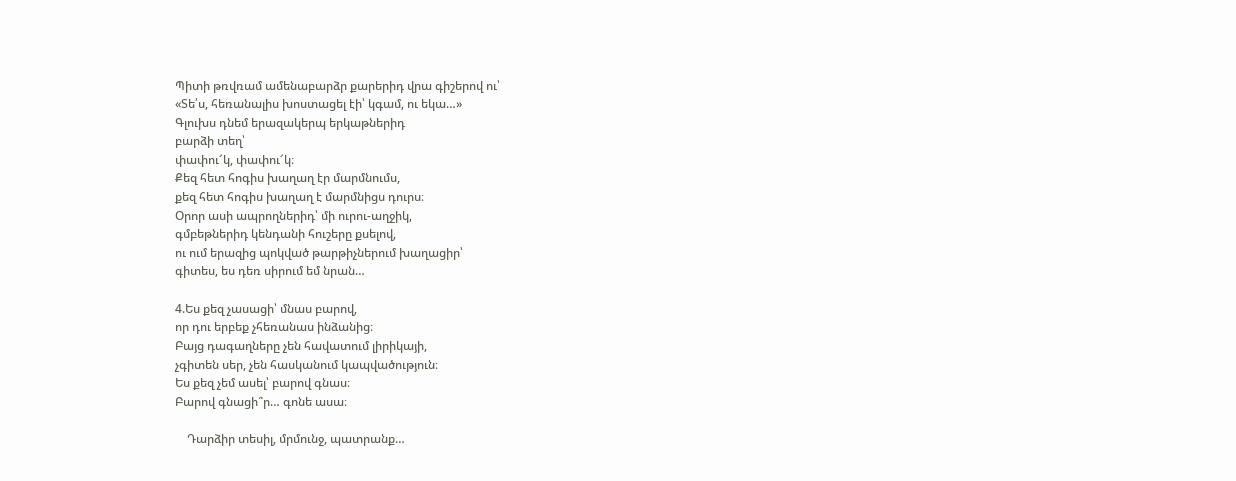Պիտի թռվռամ ամենաբարձր քարերիդ վրա գիշերով ու՝
«Տե՛ս, հեռանալիս խոստացել էի՝ կգամ, ու եկա…»
Գլուխս դնեմ երազակերպ երկաթներիդ
բարձի տեղ՝
փափու՜կ, փափու՜կ։
Քեզ հետ հոգիս խաղաղ էր մարմնումս,
քեզ հետ հոգիս խաղաղ է մարմնիցս դուրս։
Օրոր ասի ապրողներիդ՝ մի ուրու-աղջիկ,
գմբեթներիդ կենդանի հուշերը քսելով,
ու ում երազից պոկված թարթիչներում խաղացիր՝
գիտես, ես դեռ սիրում եմ նրան…

4.Ես քեզ չասացի՝ մնաս բարով,
որ դու երբեք չհեռանաս ինձանից։
Բայց դագաղները չեն հավատում լիրիկայի,
չգիտեն սեր, չեն հասկանում կապվածություն։
Ես քեզ չեմ ասել՝ բարով գնաս։
Բարով գնացի՞ր… գոնե ասա։

    Դարձիր տեսիլ, մրմունջ, պատրանք…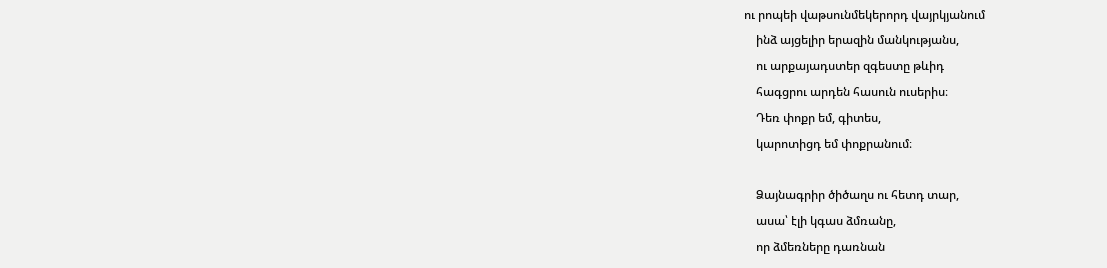ու րոպեի վաթսունմեկերորդ վայրկյանում
    ինձ այցելիր երազին մանկությանս,
    ու արքայադստեր զգեստը թևիդ
    հագցրու արդեն հասուն ուսերիս։
    Դեռ փոքր եմ, գիտես,
    կարոտիցդ եմ փոքրանում։

    Ձայնագրիր ծիծաղս ու հետդ տար,
    ասա՝ էլի կգաս ձմռանը,
    որ ձմեռները դառնան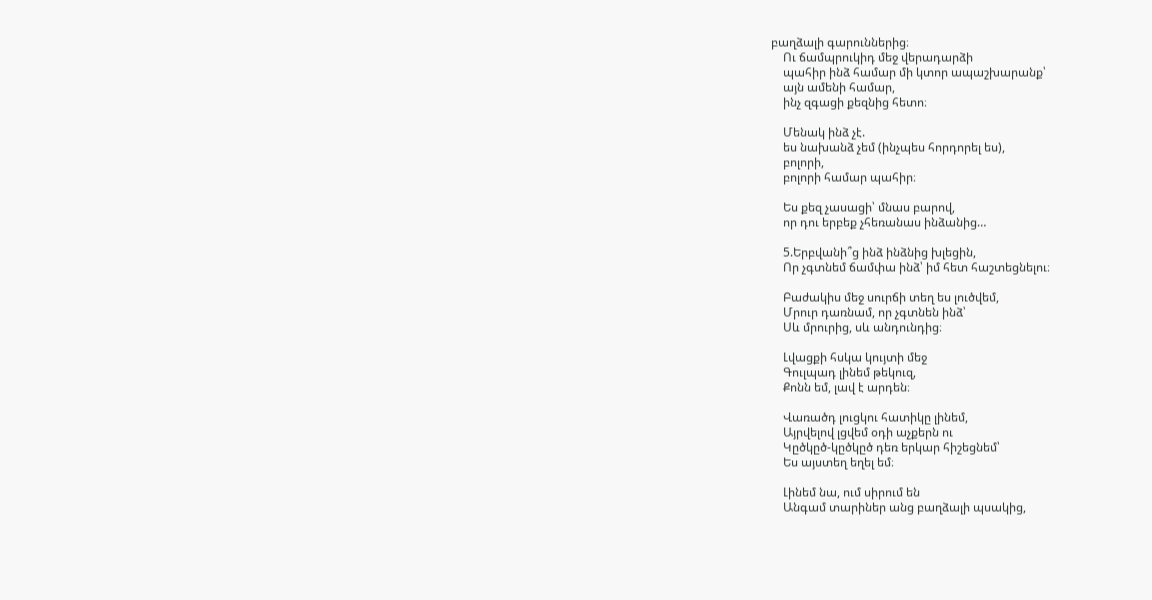բաղձալի գարուններից։
    Ու ճամպրուկիդ մեջ վերադարձի
    պահիր ինձ համար մի կտոր ապաշխարանք՝
    այն ամենի համար,
    ինչ զգացի քեզնից հետո։

    Մենակ ինձ չէ.
    ես նախանձ չեմ (ինչպես հորդորել ես),
    բոլորի,
    բոլորի համար պահիր։

    Ես քեզ չասացի՝ մնաս բարով,
    որ դու երբեք չհեռանաս ինձանից…

    5.Երբվանի՞ց ինձ ինձնից խլեցին,
    Որ չգտնեմ ճամփա ինձ՝ իմ հետ հաշտեցնելու։

    Բաժակիս մեջ սուրճի տեղ ես լուծվեմ,
    Մրուր դառնամ, որ չգտնեն ինձ՝
    Սև մրուրից, սև անդունդից։

    Լվացքի հսկա կույտի մեջ
    Գուլպադ լինեմ թեկուզ,
    Քոնն եմ, լավ է արդեն։

    Վառածդ լուցկու հատիկը լինեմ,
    Այրվելով լցվեմ օդի աչքերն ու
    Կըծկըծ-կըծկըծ դեռ երկար հիշեցնեմ՝
    Ես այստեղ եղել եմ։

    Լինեմ նա, ում սիրում են
    Անգամ տարիներ անց բաղձալի պսակից,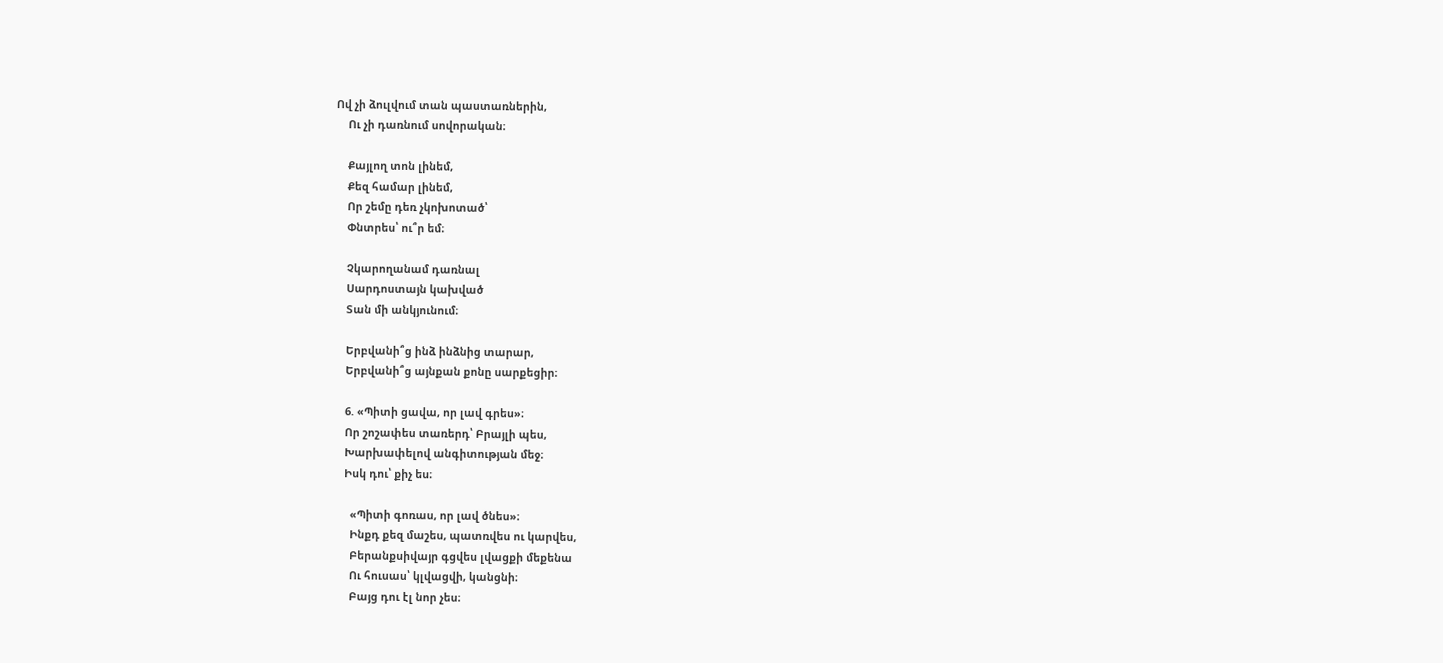Ով չի ձուլվում տան պաստառներին,
    Ու չի դառնում սովորական։

    Քայլող տոն լինեմ,
    Քեզ համար լինեմ,
    Որ շեմը դեռ չկոխոտած՝
    Փնտրես՝ ու՞ր եմ։

    Չկարողանամ դառնալ
    Սարդոստայն կախված
    Տան մի անկյունում։

    Երբվանի՞ց ինձ ինձնից տարար,
    Երբվանի՞ց այնքան քոնը սարքեցիր։

    6. «Պիտի ցավա, որ լավ գրես»։
    Որ շոշափես տառերդ՝ Բրայլի պես,
    Խարխափելով անգիտության մեջ։
    Իսկ դու՝ քիչ ես։

      «Պիտի գոռաս, որ լավ ծնես»։
      Ինքդ քեզ մաշես, պատռվես ու կարվես,
      Բերանքսիվայր գցվես լվացքի մեքենա
      Ու հուսաս՝ կլվացվի, կանցնի։
      Բայց դու էլ նոր չես։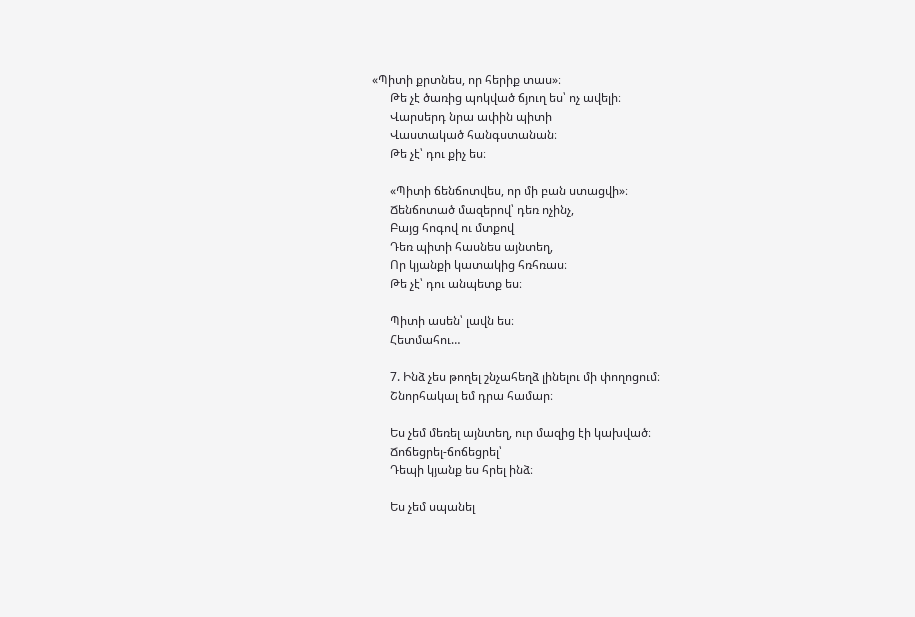«Պիտի քրտնես, որ հերիք տաս»։
      Թե չէ ծառից պոկված ճյուղ ես՝ ոչ ավելի։
      Վարսերդ նրա ափին պիտի
      Վաստակած հանգստանան։
      Թե չէ՝ դու քիչ ես։

      «Պիտի ճենճոտվես, որ մի բան ստացվի»։
      Ճենճոտած մազերով՝ դեռ ոչինչ,
      Բայց հոգով ու մտքով
      Դեռ պիտի հասնես այնտեղ,
      Որ կյանքի կատակից հռհռաս։
      Թե չէ՝ դու անպետք ես։

      Պիտի ասեն՝ լավն ես։
      Հետմահու…

      7. Ինձ չես թողել շնչահեղձ լինելու մի փողոցում։
      Շնորհակալ եմ դրա համար։

      Ես չեմ մեռել այնտեղ, ուր մազից էի կախված։
      Ճոճեցրել-ճոճեցրել՝
      Դեպի կյանք ես հրել ինձ։

      Ես չեմ սպանել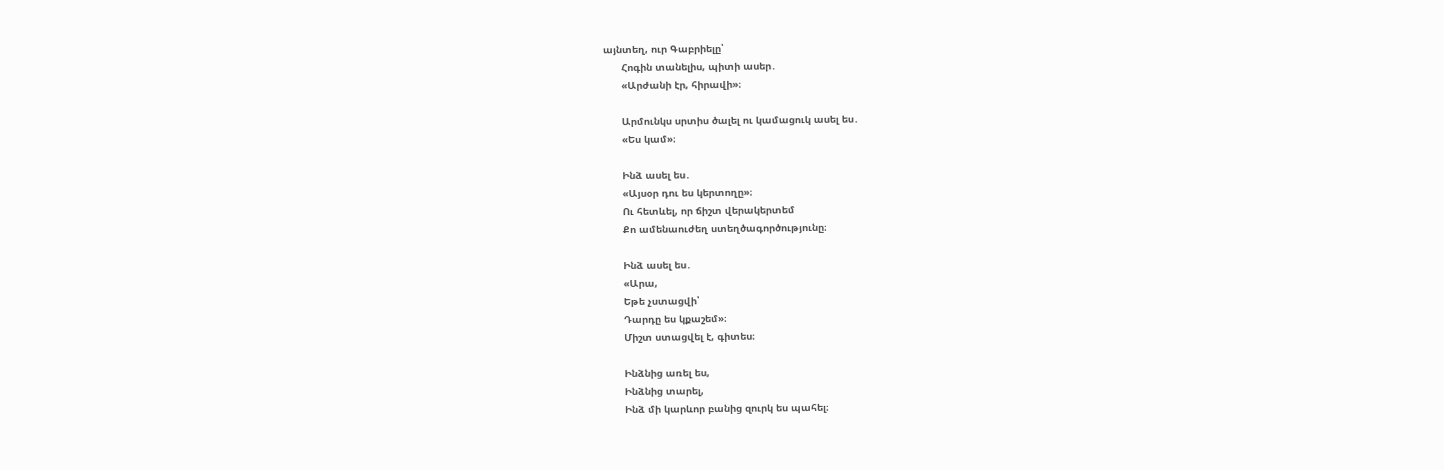այնտեղ, ուր Գաբրիելը՝
      Հոգին տանելիս, պիտի ասեր․
      «Արժանի էր, հիրավի»։

      Արմունկս սրտիս ծալել ու կամացուկ ասել ես․
      «Ես կամ»։

      Ինձ ասել ես․
      «Այսօր դու ես կերտողը»։
      Ու հետևել, որ ճիշտ վերակերտեմ
      Քո ամենաուժեղ ստեղծագործությունը։

      Ինձ ասել ես․
      «Արա,
      Եթե չստացվի՝
      Դարդը ես կքաշեմ»։
      Միշտ ստացվել է, գիտես։

      Ինձնից առել ես,
      Ինձնից տարել,
      Ինձ մի կարևոր բանից զուրկ ես պահել։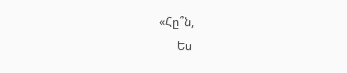«Հը՞ն,
      Ես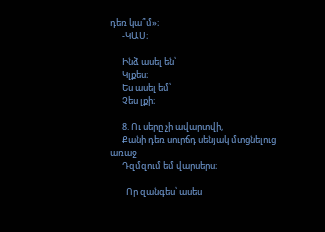դեռ կա՞մ»։
      -ԿԱՍ։

      Ինձ ասել են՝
      Կլքես։
      Ես ասել եմ՝
      Չես լքի։

      8. Ու սերը չի ավարտվի,
      Քանի դեռ սուրճդ սենյակ մտցնելուց առաջ
      Դզմզում եմ վարսերս։

        Որ զանգես՝ ասես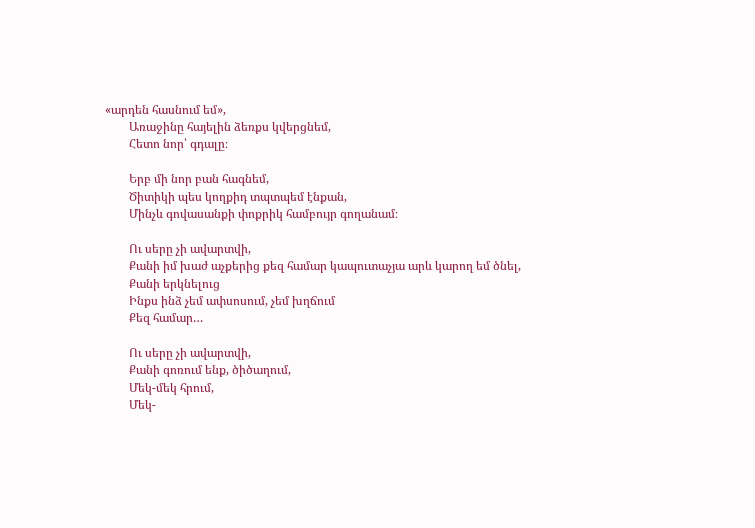«արդեն հասնում եմ»,
        Առաջինը հայելին ձեռքս կվերցնեմ,
        Հետո նոր՝ գդալը։

        Երբ մի նոր բան հագնեմ,
        Ծիտիկի պես կողքիդ տպտպեմ էնքան,
        Մինչև գովասանքի փոքրիկ համբույր գողանամ։

        Ու սերը չի ավարտվի,
        Քանի իմ խաժ աչքերից քեզ համար կապուտաչյա արև կարող եմ ծնել,
        Քանի երկնելուց
        Ինքս ինձ չեմ ափսոսում, չեմ խղճում
        Քեզ համար…

        Ու սերը չի ավարտվի,
        Քանի գոռում ենք, ծիծաղում,
        Մեկ-մեկ հրում,
        Մեկ-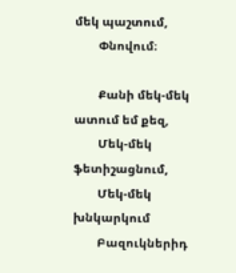մեկ պաշտում,
        Փնովում։

        Քանի մեկ-մեկ ատում եմ քեզ,
        Մեկ-մեկ ֆետիշացնում,
        Մեկ-մեկ խնկարկում
        Բազուկներիդ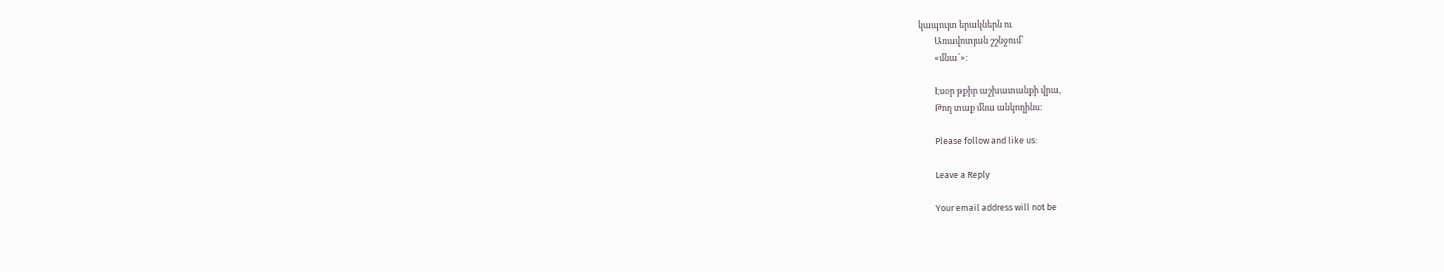կապույտ երակներն ու
        Առավոտյան շշնջում՝
        «մնա՜»։

        Էսօր թքիր աշխատանքի վրա,
        Թող տաք մնա անկողինս։

        Please follow and like us:

        Leave a Reply

        Your email address will not be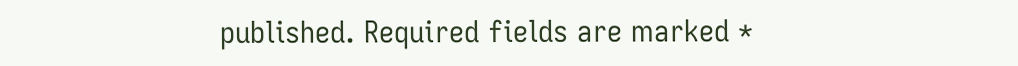published. Required fields are marked *